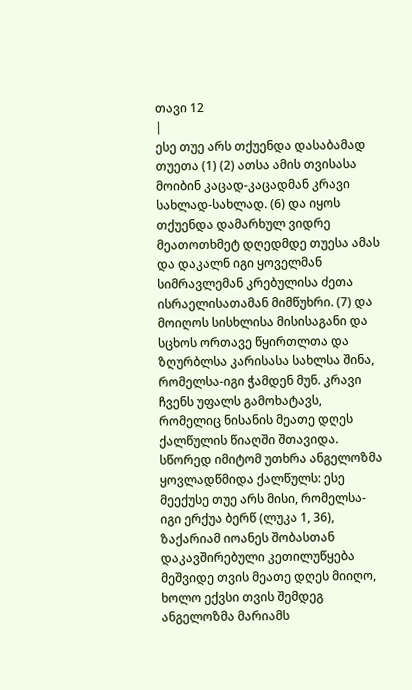თავი 12
|
ესე თუე არს თქუენდა დასაბამად თუეთა (1) (2) ათსა ამის თვისასა მოიბინ კაცად-კაცადმან კრავი სახლად-სახლად. (6) და იყოს თქუენდა დამარხულ ვიდრე მეათოთხმეტ დღედმდე თუესა ამას და დაკალნ იგი ყოველმან სიმრავლემან კრებულისა ძეთა ისრაელისათამან მიმწუხრი. (7) და მოიღოს სისხლისა მისისაგანი და სცხოს ორთავე წყირთლთა და ზღურბლსა კარისასა სახლსა შინა, რომელსა-იგი ჭამდენ მუნ. კრავი ჩვენს უფალს გამოხატავს, რომელიც ნისანის მეათე დღეს ქალწულის წიაღში შთავიდა. სწორედ იმიტომ უთხრა ანგელოზმა ყოვლადწმიდა ქალწულს: ესე მეექუსე თუე არს მისი, რომელსა-იგი ერქუა ბერწ (ლუკა 1, 36), ზაქარიამ იოანეს შობასთან დაკავშირებული კეთილუწყება მეშვიდე თვის მეათე დღეს მიიღო, ხოლო ექვსი თვის შემდეგ ანგელოზმა მარიამს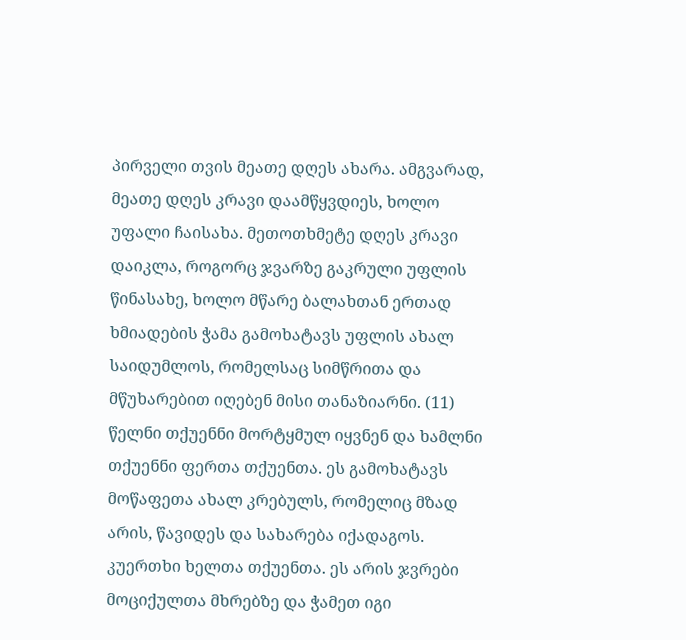პირველი თვის მეათე დღეს ახარა. ამგვარად, მეათე დღეს კრავი დაამწყვდიეს, ხოლო უფალი ჩაისახა. მეთოთხმეტე დღეს კრავი დაიკლა, როგორც ჯვარზე გაკრული უფლის წინასახე, ხოლო მწარე ბალახთან ერთად ხმიადების ჭამა გამოხატავს უფლის ახალ საიდუმლოს, რომელსაც სიმწრითა და მწუხარებით იღებენ მისი თანაზიარნი. (11) წელნი თქუენნი მორტყმულ იყვნენ და ხამლნი თქუენნი ფერთა თქუენთა. ეს გამოხატავს მოწაფეთა ახალ კრებულს, რომელიც მზად არის, წავიდეს და სახარება იქადაგოს. კუერთხი ხელთა თქუენთა. ეს არის ჯვრები მოციქულთა მხრებზე და ჭამეთ იგი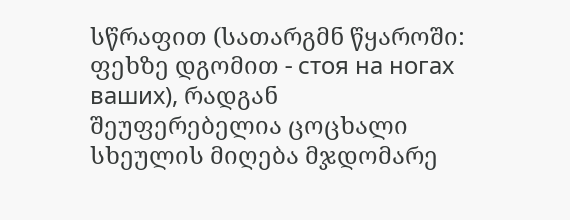სწრაფით (სათარგმნ წყაროში: ფეხზე დგომით - стоя на ногах ваших), რადგან შეუფერებელია ცოცხალი სხეულის მიღება მჯდომარე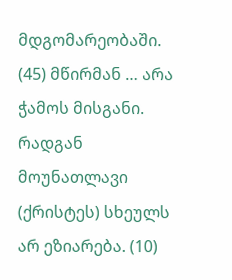მდგომარეობაში. (45) მწირმან … არა ჭამოს მისგანი. რადგან მოუნათლავი (ქრისტეს) სხეულს არ ეზიარება. (10)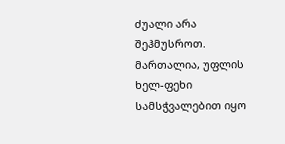ძუალი არა შეჰმუსროთ. მართალია, უფლის ხელ-ფეხი სამსჭვალებით იყო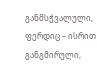განმსჭვალული, ფერდიც – ისრით განგმირული,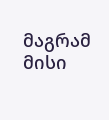მაგრამ მისი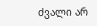ძვალი არ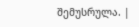შემუსრულა. |